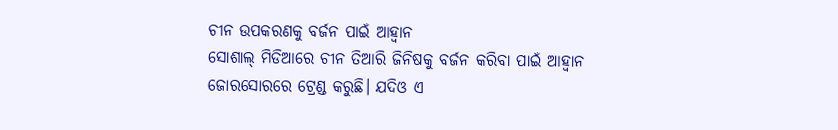ଚୀନ ଉପକରଣକୁ ବର୍ଜନ ପାଇଁ ଆହ୍ବାନ
ସୋଶାଲ୍ ମିଡିଆରେ ଚୀନ ତିଆରି ଜିନିଷକୁ ବର୍ଜନ କରିବା ପାଇଁ ଆହ୍ବାନ ଜୋରସୋରରେ ଟ୍ରେଣ୍ଡ କରୁଛି। ଯଦିଓ ଏ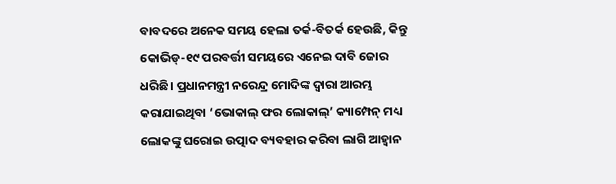ବାବଦରେ ଅନେକ ସମୟ ହେଲା ତର୍କ-ବିତର୍କ ହେଉଛି, କିନ୍ତୁ କୋଭିଡ୍-୧୯ ପରବର୍ତ୍ତୀ ସମୟରେ ଏନେଇ ଦାବି ଜୋର ଧରିଛି। ପ୍ରଧାନମନ୍ତ୍ରୀ ନରେନ୍ଦ୍ର ମୋଦିଙ୍କ ଦ୍ଵାରା ଆରମ୍ଭ କରାଯାଇଥିବା ‘ଭୋକାଲ୍ ଫର ଲୋକାଲ୍’ କ୍ୟାମ୍ପେନ୍ ମଧ୍ୟ ଲୋକଙ୍କୁ ଘରୋଇ ଉତ୍ପାଦ ବ୍ୟବହାର କରିବା ଲାଗି ଆହ୍ବାନ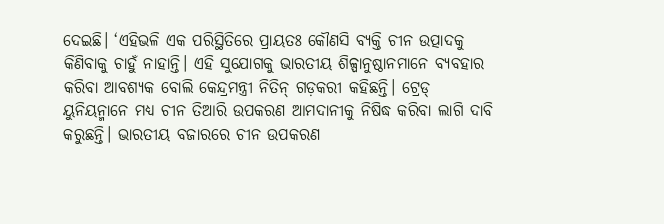ଦେଇଛି। ‘ଏହିଭଳି ଏକ ପରିସ୍ଥିତିରେ ପ୍ରାୟତଃ କୌଣସି ବ୍ୟକ୍ତି ଚୀନ ଉତ୍ପାଦକୁ କିଣିବାକୁ ଚାହୁଁ ନାହାନ୍ତି। ଏହି ସୁଯୋଗକୁ ଭାରତୀୟ ଶିଳ୍ପାନୁଷ୍ଠାନମାନେ ବ୍ୟବହାର କରିବା ଆବଶ୍ୟକ ବୋଲି କେନ୍ଦ୍ରମନ୍ତ୍ରୀ ନିତିନ୍ ଗଡ଼କରୀ କହିଛନ୍ତି। ଟ୍ରେଡ୍ ୟୁନିୟନ୍ମାନେ ମଧ୍ୟ ଚୀନ ତିଆରି ଉପକରଣ ଆମଦାନୀକୁ ନିଷିଦ୍ଧ କରିବା ଲାଗି ଦାବି କରୁଛନ୍ତି। ଭାରତୀୟ ବଜାରରେ ଚୀନ ଉପକରଣ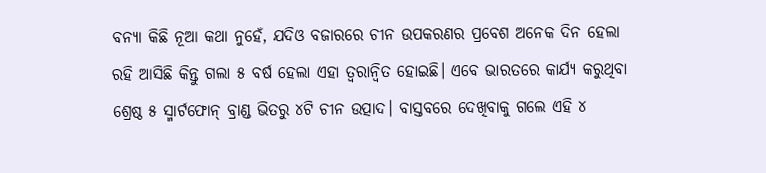ବନ୍ୟା କିଛି ନୂଆ କଥା ନୁହେଁ, ଯଦିଓ ବଜାରରେ ଚୀନ ଉପକରଣର ପ୍ରବେଶ ଅନେକ ଦିନ ହେଲା ରହି ଆସିଛି କିନ୍ତୁ ଗଲା ୫ ବର୍ଷ ହେଲା ଏହା ତ୍ଵରାନ୍ବିତ ହୋଇଛି। ଏବେ ଭାରତରେ କାର୍ଯ୍ୟ କରୁଥିବା ଶ୍ରେଷ୍ଠ ୫ ସ୍ମାର୍ଟଫୋନ୍ ବ୍ରାଣ୍ଡ ଭିତରୁ ୪ଟି ଚୀନ ଉତ୍ପାଦ। ବାସ୍ତବରେ ଦେଖିବାକୁ ଗଲେ ଏହି ୪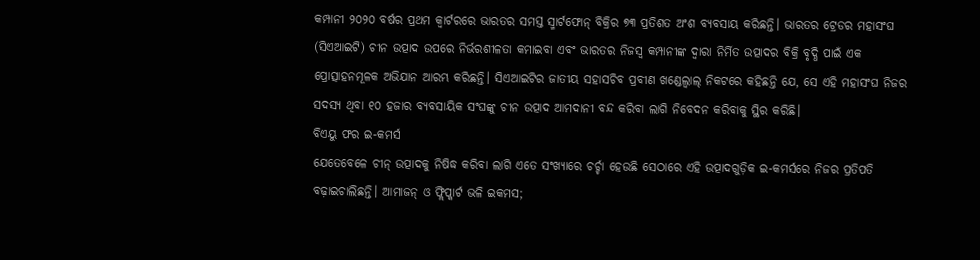କମ୍ପାନୀ ୨୦୨୦ ବର୍ଷର ପ୍ରଥମ କ୍ଵାର୍ଟରରେ ଭାରତର ସମସ୍ତ ସ୍ମାର୍ଟଫୋନ୍ ବିକ୍ରିର ୭୩ ପ୍ରତିଶତ ଅଂଶ ବ୍ୟବସାୟ କରିଛନ୍ତି। ଭାରତର ଟ୍ରେଡର ମହାସଂଘ (ସିଏଆଇଟି) ଚୀନ ଉତ୍ପାଦ ଉପରେ ନିର୍ଭରଶୀଳତା କମାଇବା ଏବଂ ଭାରତର ନିଜସ୍ଵ କମ୍ପାନୀଙ୍କ ଦ୍ଵାରା ନିର୍ମିତ ଉତ୍ପାଦର ବିକ୍ରି ବୃଦ୍ଧି ପାଇଁ ଏକ ପ୍ରୋତ୍ସାହନମୂଳକ ଅଭିଯାନ ଆରମ୍ଭ କରିଛନ୍ତି। ସିଏଆଇଟିର ଜାତୀୟ ସହାସଚିବ ପ୍ରବୀଣ ଖଣ୍ଡେଲ୍ୱାଲ୍ ନିକଟରେ କହିଛନ୍ତି ଯେ, ସେ ଏହି ମହାସଂଘ ନିଜର ସଦସ୍ୟ ଥିବା ୧୦ ହଜାର ବ୍ୟବସାୟିକ ସଂଘଙ୍କୁ ଚୀନ ଉତ୍ପାଦ ଆମଦାନୀ ବନ୍ଦ କରିବା ଲାଗି ନିବେଦନ କରିବାକୁ ସ୍ଥିର କରିଛି।
ବିଏୟୁ ଫର ଇ-କମର୍ସ
ଯେତେବେଳେ ଚୀନ୍ ଉତ୍ପାଦକୁ ନିଷିଦ୍ଧ କରିବା ଲାଗି ଏତେ ସଂଖ୍ୟାରେ ଚର୍ଚ୍ଚା ହେଉଛି ସେଠାରେ ଏହି ଉତ୍ପାଦଗୁଡ଼ିକ ଇ-କମର୍ସରେ ନିଜର ପ୍ରତିପତି ବଢ଼ାଇଚାଲିଛନ୍ତି। ଆମାଜନ୍ ଓ ଫ୍ଲିପ୍କାର୍ଟ ଭଳି ଇକମସ;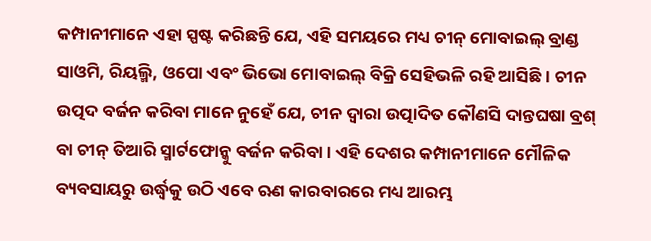କମ୍ପାନୀମାନେ ଏହା ସ୍ପଷ୍ଟ କରିଛନ୍ତି ଯେ, ଏହି ସମୟରେ ମଧ୍ୟ ଚୀନ୍ ମୋବାଇଲ୍ ବ୍ରାଣ୍ଡ ସାଓମି, ରିୟଲ୍ମି, ଓପୋ ଏବଂ ଭିଭୋ ମୋବାଇଲ୍ ବିକ୍ରି ସେହିଭଳି ରହି ଆସିଛି। ଚୀନ ଉତ୍ପଦ ବର୍ଜନ କରିବା ମାନେ ନୁହେଁ ଯେ, ଚୀନ ଦ୍ଵାରା ଉତ୍ପାଦିତ କୌଣସି ଦାନ୍ତଘଷା ବ୍ରଶ୍ ବା ଚୀନ୍ ତିଆରି ସ୍ମାର୍ଟଫୋନ୍କୁ ବର୍ଜନ କରିବା। ଏହି ଦେଶର କମ୍ପାନୀମାନେ ମୌଳିକ ବ୍ୟବସାୟରୁ ଉର୍ଦ୍ଧ୍ବକୁ ଉଠି ଏବେ ଋଣ କାରବାରରେ ମଧ୍ୟ ଆରମ୍ଭ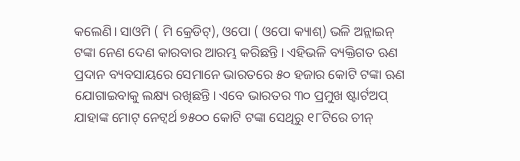କଲେଣି। ସାଓମି ( ମି କ୍ରେଡିଟ୍), ଓପୋ ( ଓପୋ କ୍ୟାଶ୍) ଭଳି ଅନ୍ଲାଇନ୍ ଟଙ୍କା ନେଣ ଦେଣ କାରବାର ଆରମ୍ଭ କରିଛନ୍ତି। ଏହିଭଳି ବ୍ୟକ୍ତିଗତ ଋଣ ପ୍ରଦାନ ବ୍ୟବସାୟରେ ସେମାନେ ଭାରତରେ ୫୦ ହଜାର କୋଟି ଟଙ୍କା ଋଣ ଯୋଗାଇବାକୁ ଲକ୍ଷ୍ୟ ରଖିଛନ୍ତି। ଏବେ ଭାରତର ୩୦ ପ୍ରମୁଖ ଷ୍ଟାର୍ଟଅପ୍ ଯାହାଙ୍କ ମୋଟ୍ ନେଟ୍ୱର୍ଥ ୭୫୦୦ କୋଟି ଟଙ୍କା ସେଥିରୁ ୧୮ଟିରେ ଚୀନ୍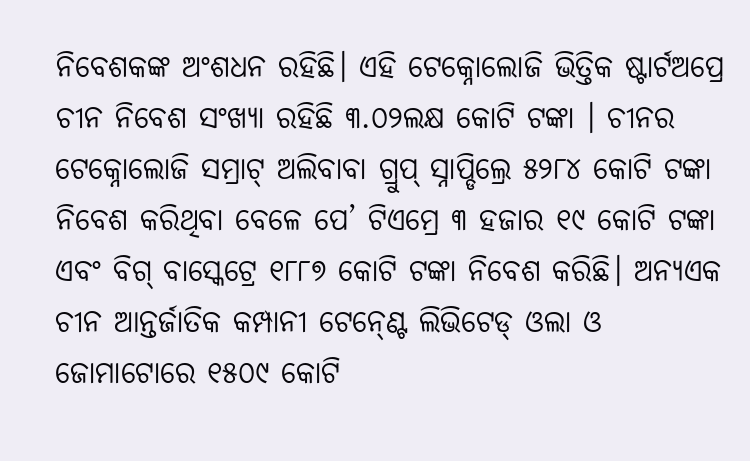ନିବେଶକଙ୍କ ଅଂଶଧନ ରହିଛି। ଏହି ଟେକ୍ନୋଲୋଜି ଭିତ୍ତିକ ଷ୍ଟାର୍ଟଅପ୍ରେ ଚୀନ ନିବେଶ ସଂଖ୍ୟା ରହିଛି ୩.୦୨ଲକ୍ଷ କୋଟି ଟଙ୍କା । ଚୀନର ଟେକ୍ନୋଲୋଜି ସମ୍ରାଟ୍ ଅଲିବାବା ଗ୍ରୁପ୍ ସ୍ନାପ୍ଡିଲ୍ରେ ୫୨୮୪ କୋଟି ଟଙ୍କା ନିବେଶ କରିଥିବା ବେଳେ ପେ’ ଟିଏମ୍ରେ ୩ ହଜାର ୧୯ କୋଟି ଟଙ୍କା ଏବଂ ବିଗ୍ ବାସ୍କେଟ୍ରେ ୧୮୮୭ କୋଟି ଟଙ୍କା ନିବେଶ କରିଛି। ଅନ୍ୟଏକ ଚୀନ ଆନ୍ତର୍ଜାତିକ କମ୍ପାନୀ ଟେନ୍ଣ୍ଟେ ଲିଭିଟେଡ୍ ଓଲା ଓ ଜୋମାଟୋରେ ୧୫୦୯ କୋଟି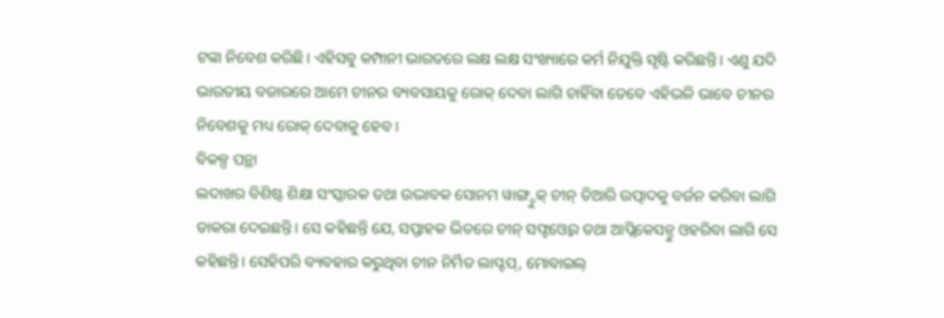ଟଙ୍କା ନିବେଶ କରିଛି। ଏହିସବୁ କମ୍ପାନୀ ଭାରତରେ ଲକ୍ଷ ଲକ୍ଷ ସଂଖ୍ୟାରେ କର୍ମ ନିଯୁକ୍ତି ସୃଷ୍ଟି କରିଛନ୍ତି। ଏଣୁ ଯଦି ଭାରତୀୟ ବଜାରରେ ଆମେ ଚୀନର ବ୍ୟବସାୟକୁ ରୋକ୍ ଦେବା ଲାଗି ଚାହିଁବା ତେବେ ଏହିଭଳି ଭାବେ ଚୀନର ନିବେଶକୁ ମଧ୍ୟ ରୋକ୍ ଦେବାକୁ ହେବ।
ବିକଳ୍ପ ପନ୍ଥା
ଲଦାଖର ବିଶିଷ୍ଟ ଶିକ୍ଷା ସଂସ୍କାରକ ତଥା ଉଦ୍ଭାବକ ସୋନମ ୱାଙ୍ଗ୍ଚୁକ୍ ଚୀନ୍ ତିଆରି ଉତ୍ପାଦକୁ ବର୍ଜନ କରିବା ଲାଗି ଡାକରା ଦେଇଛନ୍ତି। ସେ କହିଛନ୍ତି ଯେ, ସପ୍ତାହକ ଭିତରେ ଚୀନ୍ ସଫ୍ଟଓ୍ବେର ତଥା ଆପ୍ଲିକେସନ୍ଠୁ ଓହରିବା ଲାଗି ସେ କହିଛନ୍ତି। ସେହିପରି ବ୍ୟବହାର କରୁଥିବା ଚୀନ ନିର୍ମିତ ଲାପ୍ଟପ୍, ମୋବାଇଲ୍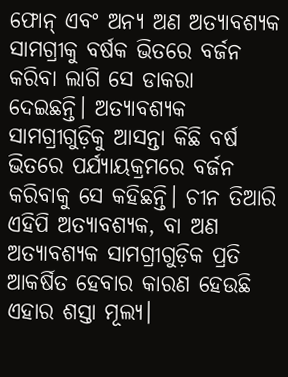ଫୋନ୍ ଏବଂ ଅନ୍ୟ ଅଣ ଅତ୍ୟାବଶ୍ୟକ ସାମଗ୍ରୀକୁ ବର୍ଷକ ଭିତରେ ବର୍ଜନ କରିବା ଲାଗି ସେ ଡାକରା ଦେଇଛନ୍ତି। ଅତ୍ୟାବଶ୍ୟକ ସାମଗ୍ରୀଗୁଡ଼ିକୁ ଆସନ୍ତା କିଛି ବର୍ଷ ଭିତରେ ପର୍ଯ୍ୟାୟକ୍ରମରେ ବର୍ଜନ
କରିବାକୁ ସେ କହିଛନ୍ତି। ଚୀନ ତିଆରି ଏହିପି ଅତ୍ୟାବଶ୍ୟକ, ବା ଅଣ ଅତ୍ୟାବଶ୍ୟକ ସାମଗ୍ରୀଗୁଡ଼ିକ ପ୍ରତି ଆକର୍ଷିତ ହେବାର କାରଣ ହେଉଛି ଏହାର ଶସ୍ତା ମୂଲ୍ୟ।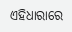ଏହିଧାରାରେ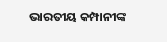ଭାରତୀୟ କମ୍ପାନୀଙ୍କ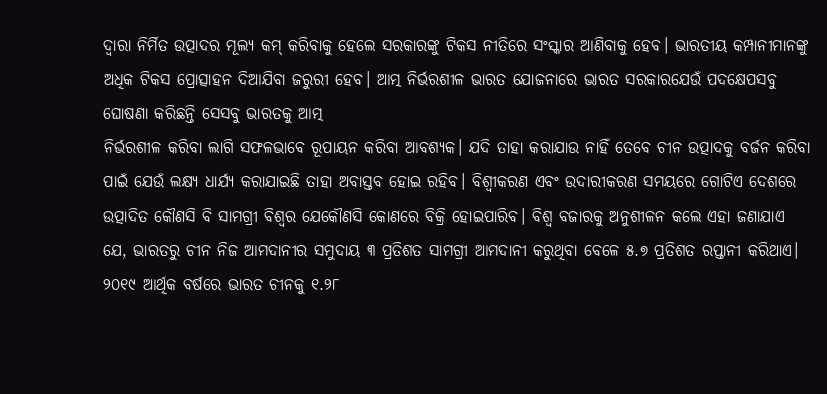ଦ୍ଵାରା ନିର୍ମିତ ଉତ୍ପାଦର ମୂଲ୍ୟ କମ୍ କରିବାକୁ ହେଲେ ସରକାରଙ୍କୁ ଟିକସ ନୀତିରେ ସଂସ୍କାର ଆଣିବାକୁ ହେବ। ଭାରତୀୟ କମ୍ପାନୀମାନଙ୍କୁ ଅଧିକ ଟିକସ ପ୍ରୋତ୍ସାହନ ଦିଆଯିବା ଜରୁରୀ ହେବ। ଆତ୍ମ ନିର୍ଭରଶୀଳ ଭାରତ ଯୋଜନାରେ ଭାରତ ସରକାରଯେଉଁ ପଦକ୍ଷେପସବୁ ଘୋଷଣା କରିଛନ୍ତି ସେସବୁ ଭାରତକୁ ଆତ୍ମ
ନିର୍ଭରଶୀଳ କରିବା ଲାଗି ସଫଳଭାବେ ରୂପାୟନ କରିବା ଆବଶ୍ୟକ। ଯଦି ତାହା କରାଯାଉ ନାହିଁ ତେବେ ଚୀନ ଉତ୍ପାଦକୁ ବର୍ଜନ କରିବା ପାଇଁ ଯେଉଁ ଲକ୍ଷ୍ୟ ଧାର୍ଯ୍ୟ କରାଯାଇଛି ତାହା ଅବାସ୍ତବ ହୋଇ ରହିବ। ବିଶ୍ଵୀକରଣ ଏବଂ ଉଦାରୀକରଣ ସମୟରେ ଗୋଟିଏ ଦେଶରେ ଉତ୍ପାଦିତ କୌଣସି ବି ସାମଗ୍ରୀ ବିଶ୍ଵର ଯେକୌଣସି କୋଣରେ ବିକ୍ରି ହୋଇପାରିବ। ବିଶ୍ଵ ବଜାରକୁ ଅନୁଶୀଳନ କଲେ ଏହା ଜଣାଯାଏ ଯେ, ଭାରତରୁ ଚୀନ ନିଜ ଆମଦାନୀର ସମୁଦାୟ ୩ ପ୍ରତିଶତ ସାମଗ୍ରୀ ଆମଦାନୀ କରୁଥିବା ବେଳେ ୫.୭ ପ୍ରତିଶତ ରପ୍ତାନୀ କରିଥାଏ। ୨୦୧୯ ଆର୍ଥିକ ବର୍ଷରେ ଭାରତ ଚୀନକୁ ୧.୨୮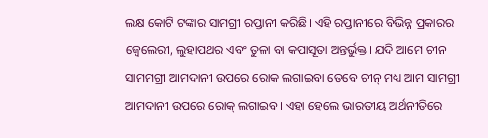ଲକ୍ଷ କୋଟି ଟଙ୍କାର ସାମଗ୍ରୀ ରପ୍ତାନୀ କରିଛି। ଏହି ରପ୍ତାନୀରେ ବିଭିନ୍ନ ପ୍ରକାରର ଜ୍ବେଲେରୀ, ଲୁହାପଥର ଏବଂ ତୁଳା ବା କପାସୂତା ଅନ୍ତର୍ଭୁକ୍ତ। ଯଦି ଆମେ ଚୀନ ସାମମଗ୍ରୀ ଆମଦାନୀ ଉପରେ ରୋକ ଲଗାଇବା ତେବେ ଚୀନ୍ ମଧ୍ୟ ଆମ ସାମଗ୍ରୀ ଆମଦାନୀ ଉପରେ ରୋକ୍ ଲଗାଇବ। ଏହା ହେଲେ ଭାରତୀୟ ଅର୍ଥନୀତିରେ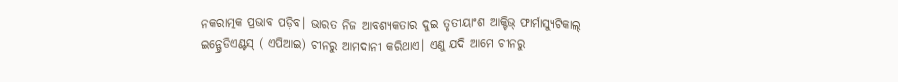ନକରାତ୍ମକ ପ୍ରଭାବ ପଡ଼ିବ। ଭାରତ ନିଜ ଆବଶ୍ୟକତାର ଦୁଇ ତୃତୀୟାଂଶ ଆକ୍ଟିଭ୍ ଫାର୍ମାସ୍ୟୁଟିକାଲ୍ ଇନ୍ଗ୍ରେଡିଏଣ୍ଟସ୍ ( ଏପିଆଇ) ଚୀନରୁ ଆମଦାନୀ କରିଥାଏ। ଏଣୁ ଯଦି ଆମେ ଚୀନରୁ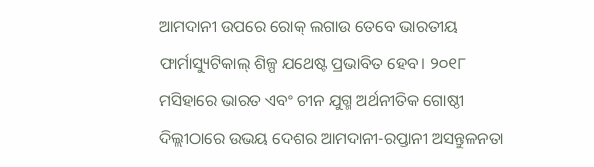ଆମଦାନୀ ଉପରେ ରୋକ୍ ଲଗାଉ ତେବେ ଭାରତୀୟ ଫାର୍ମାସ୍ୟୁଟିକାଲ୍ ଶିଳ୍ପ ଯଥେଷ୍ଟ ପ୍ରଭାବିତ ହେବ। ୨୦୧୮ ମସିହାରେ ଭାରତ ଏବଂ ଚୀନ ଯୁଗ୍ମ ଅର୍ଥନୀତିକ ଗୋଷ୍ଠୀ ଦିଲ୍ଲୀଠାରେ ଉଭୟ ଦେଶର ଆମଦାନୀ-ରପ୍ତାନୀ ଅସନ୍ତୁଳନତା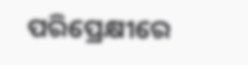ପରିପ୍ରେକ୍ଷୀରେ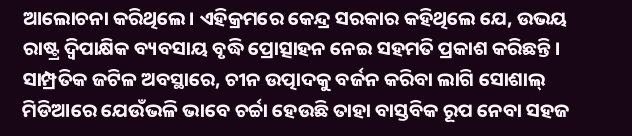ଆଲୋଚନା କରିଥିଲେ। ଏହିକ୍ରମରେ କେନ୍ଦ୍ର ସରକାର କହିଥିଲେ ଯେ, ଉଭୟ ରାଷ୍ଟ୍ର ଦ୍ଵିପାକ୍ଷିକ ବ୍ୟବସାୟ ବୃଦ୍ଧି ପ୍ରୋତ୍ସାହନ ନେଇ ସହମତି ପ୍ରକାଶ କରିଛନ୍ତି। ସାମ୍ପ୍ରତିକ ଜଟିଳ ଅବସ୍ଥାରେ, ଚୀନ ଉତ୍ପାଦକୁ ବର୍ଜନ କରିବା ଲାଗି ସୋଶାଲ୍ ମିଡିଆରେ ଯେଉଁଭଳି ଭାବେ ଚର୍ଚ୍ଚା ହେଉଛି ତାହା ବାସ୍ତବିକ ରୂପ ନେବା ସହଜ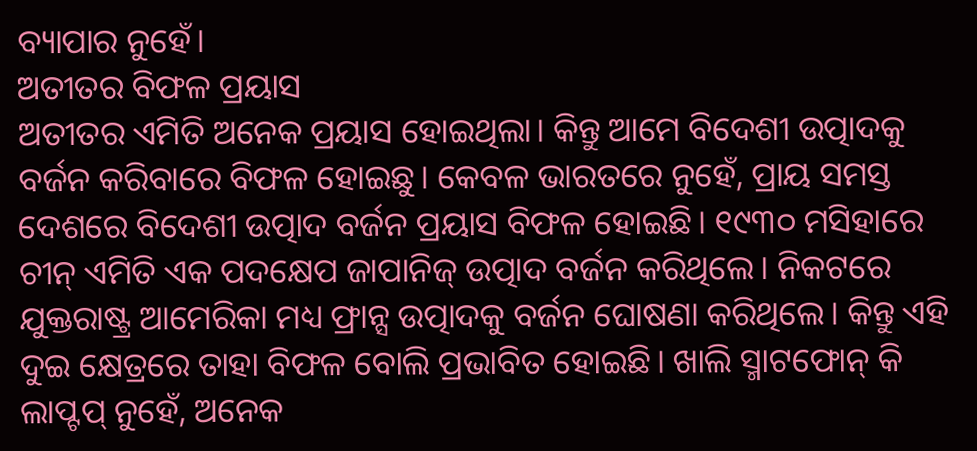ବ୍ୟାପାର ନୁହେଁ।
ଅତୀତର ବିଫଳ ପ୍ରୟାସ
ଅତୀତର ଏମିତି ଅନେକ ପ୍ରୟାସ ହୋଇଥିଲା। କିନ୍ତୁ ଆମେ ବିଦେଶୀ ଉତ୍ପାଦକୁ ବର୍ଜନ କରିବାରେ ବିଫଳ ହୋଇଛୁ। କେବଳ ଭାରତରେ ନୁହେଁ, ପ୍ରାୟ ସମସ୍ତ ଦେଶରେ ବିଦେଶୀ ଉତ୍ପାଦ ବର୍ଜନ ପ୍ରୟାସ ବିଫଳ ହୋଇଛି। ୧୯୩୦ ମସିହାରେ ଚୀନ୍ ଏମିତି ଏକ ପଦକ୍ଷେପ ଜାପାନିଜ୍ ଉତ୍ପାଦ ବର୍ଜନ କରିଥିଲେ। ନିକଟରେ ଯୁକ୍ତରାଷ୍ଟ୍ର ଆମେରିକା ମଧ୍ୟ ଫ୍ରାନ୍ସ ଉତ୍ପାଦକୁ ବର୍ଜନ ଘୋଷଣା କରିଥିଲେ। କିନ୍ତୁ ଏହି ଦୁଇ କ୍ଷେତ୍ରରେ ତାହା ବିଫଳ ବୋଲି ପ୍ରଭାବିତ ହୋଇଛି। ଖାଲି ସ୍ମାଟଫୋନ୍ କି ଲାପ୍ଟପ୍ ନୁହେଁ, ଅନେକ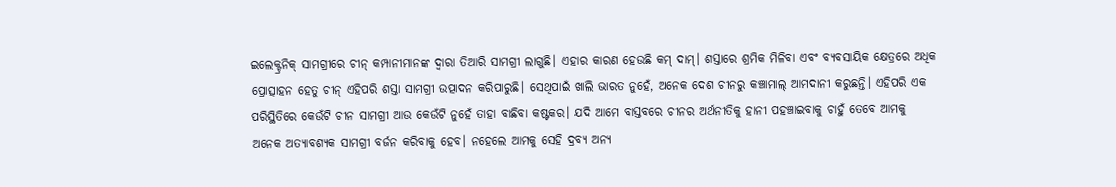ଇଲେକ୍ଟ୍ରନିକ୍ ସାମଗ୍ରୀରେ ଚୀନ୍ କମ୍ପାନୀମାନଙ୍କ ଦ୍ଵାରା ତିଆରି ସାମଗ୍ରୀ ଲାଗୁଛି। ଏହାର କାରଣ ହେଉଛି କମ୍ ଦାମ୍। ଶସ୍ତାରେ ଶ୍ରମିକ ମିଳିବା ଏବଂ ବ୍ୟବସାୟିକ କ୍ଷେତ୍ରରେ ଅଧିକ ପ୍ରୋତ୍ସାହନ ହେତୁ ଚୀନ୍ ଏହିପରି ଶସ୍ତା ସାମଗ୍ରୀ ଉତ୍ପାଦନ କରିପାରୁଛି। ସେଥିପାଇଁ ଖାଲି ଭାରତ ନୁହେଁ, ଅନେକ ଦେଶ ଚୀନରୁ କଞ୍ଚାମାଲ୍ ଆମଦାନୀ କରୁଛନ୍ତି। ଏହିପରି ଏକ ପରିସ୍ଥିତିରେ କେଉଁଟି ଚୀନ ସାମଗ୍ରୀ ଆଉ କେଉଁଟି ନୁହେଁ ତାହା ବାଛିବା କଷ୍ଟକର। ଯଦି ଆମେ ବାସ୍ତବରେ ଚୀନର ଅର୍ଥନୀତିକୁ ହାନୀ ପହଞ୍ଚାଇବାକୁ ଚାହୁଁ ତେବେ ଆମକୁ ଅନେକ ଅତ୍ୟାବଶ୍ୟକ ସାମଗ୍ରୀ ବର୍ଜନ କରିବାକୁ ହେବ। ନହେଲେ ଆମକୁ ସେହି ଦ୍ରବ୍ୟ ଅନ୍ୟ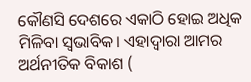କୌଣସି ଦେଶରେ ଏକାଠି ହୋଇ ଅଧିକ ମିଳିବା ସ୍ଵଭାବିକ। ଏହାଦ୍ଵାରା ଆମର ଅର୍ଥନୀତିକ ବିକାଶ (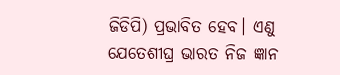ଜିଡିପି) ପ୍ରଭାବିତ ହେବ। ଏଣୁ ଯେତେଶୀଘ୍ର ଭାରତ ନିଜ ଜ୍ଞାନ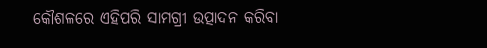କୌଶଳରେ ଏହିପରି ସାମଗ୍ରୀ ଉତ୍ପାଦନ କରିବା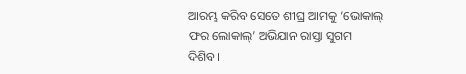ଆରମ୍ଭ କରିବ ସେତେ ଶୀଘ୍ର ଆମକୁ ‘ଭୋକାଲ୍ ଫର ଲୋକାଲ୍’ ଅଭିଯାନ ରାସ୍ତା ସୁଗମ ଦିଶିବ।